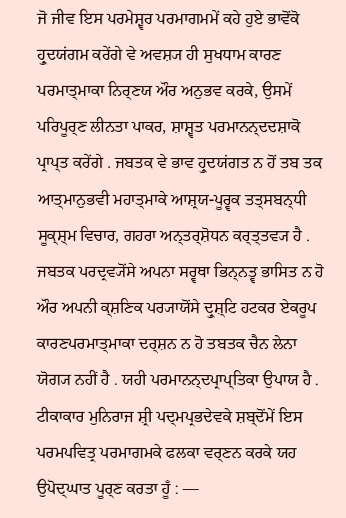ਜੋ ਜੀਵ ਇਸ ਪਰਮੇਸ਼੍ਵਰ ਪਰਮਾਗਮਮੇਂ ਕਹੇ ਹੁਏ ਭਾਵੋਂਕੋ ਹ੍ਰੁਦਯਂਗਮ ਕਰੇਂਗੇ ਵੇ ਅਵਸ਼੍ਯ ਹੀ ਸੁਖਧਾਮ ਕਾਰਣ ਪਰਮਾਤ੍ਮਾਕਾ ਨਿਰ੍ਣਯ ਔਰ ਅਨੁਭਵ ਕਰਕੇ, ਉਸਮੇਂ ਪਰਿਪੂਰ੍ਣ ਲੀਨਤਾ ਪਾਕਰ, ਸ਼ਾਸ਼੍ਵਤ ਪਰਮਾਨਨ੍ਦਦਸ਼ਾਕੋ ਪ੍ਰਾਪ੍ਤ ਕਰੇਂਗੇ . ਜਬਤਕ ਵੇ ਭਾਵ ਹ੍ਰੁਦਯਂਗਤ ਨ ਹੋਂ ਤਬ ਤਕ ਆਤ੍ਮਾਨੁਭਵੀ ਮਹਾਤ੍ਮਾਕੇ ਆਸ਼੍ਰਯ-ਪੂਰ੍ਵਕ ਤਤ੍ਸਬਨ੍ਧੀ ਸੂਕ੍ਸ਼੍ਮ ਵਿਚਾਰ, ਗਹਰਾ ਅਨ੍ਤਰ੍ਸ਼ੋਧਨ ਕਰ੍ਤ੍ਤਵ੍ਯ ਹੈ . ਜਬਤਕ ਪਰਦ੍ਰਵ੍ਯੋਂਸੇ ਅਪਨਾ ਸਰ੍ਵਥਾ ਭਿਨ੍ਨਤ੍ਵ ਭਾਸਿਤ ਨ ਹੋ ਔਰ ਅਪਨੀ ਕ੍ਸ਼ਣਿਕ ਪਰ੍ਯਾਯੋਂਸੇ ਦ੍ਰੁਸ਼੍ਟਿ ਹਟਕਰ ਏਕਰੂਪ ਕਾਰਣਪਰਮਾਤ੍ਮਾਕਾ ਦਰ੍ਸ਼ਨ ਨ ਹੋ ਤਬਤਕ ਚੈਨ ਲੇਨਾ ਯੋਗ੍ਯ ਨਹੀਂ ਹੈ . ਯਹੀ ਪਰਮਾਨਨ੍ਦਪ੍ਰਾਪ੍ਤਿਕਾ ਉਪਾਯ ਹੈ . ਟੀਕਾਕਾਰ ਮੁਨਿਰਾਜ ਸ਼੍ਰੀ ਪਦ੍ਮਪ੍ਰਭਦੇਵਕੇ ਸ਼ਬ੍ਦੋਂਮੇਂ ਇਸ ਪਰਮਪਵਿਤ੍ਰ ਪਰਮਾਗਮਕੇ ਫਲਕਾ ਵਰ੍ਣਨ ਕਰਕੇ ਯਹ ਉਪੋਦ੍ਘਾਤ ਪੂਰ੍ਣ ਕਰਤਾ ਹੂਁ : —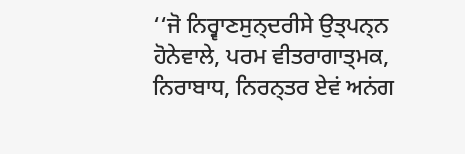‘‘ਜੋ ਨਿਰ੍ਵਾਣਸੁਨ੍ਦਰੀਸੇ ਉਤ੍ਪਨ੍ਨ ਹੋਨੇਵਾਲੇ, ਪਰਮ ਵੀਤਰਾਗਾਤ੍ਮਕ, ਨਿਰਾਬਾਧ, ਨਿਰਨ੍ਤਰ ਏਵਂ ਅਨਂਗ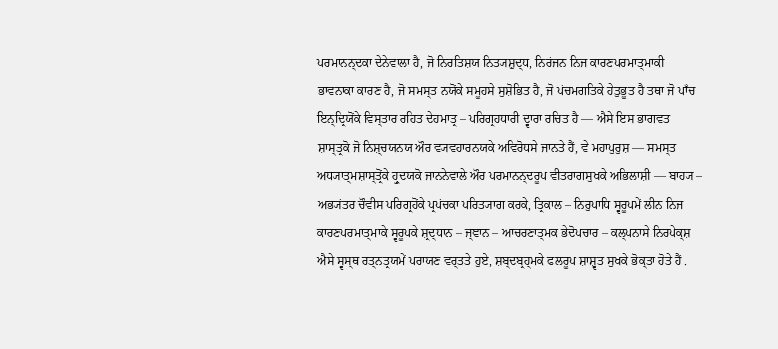ਪਰਮਾਨਨ੍ਦਕਾ ਦੇਨੇਵਾਲਾ ਹੈ, ਜੋ ਨਿਰਤਿਸ਼ਯ ਨਿਤ੍ਯਸ਼ੁਦ੍ਧ, ਨਿਰਂਜਨ ਨਿਜ ਕਾਰਣਪਰਮਾਤ੍ਮਾਕੀ ਭਾਵਨਾਕਾ ਕਾਰਣ ਹੈ, ਜੋ ਸਮਸ੍ਤ ਨਯੋਂਕੇ ਸਮੂਹਸੇ ਸੁਸ਼ੋਭਿਤ ਹੈ, ਜੋ ਪਂਚਮਗਤਿਕੇ ਹੇਤੁਭੂਤ ਹੈ ਤਥਾ ਜੋ ਪਾਁਚ ਇਨ੍ਦ੍ਰਿਯੋਂਕੇ ਵਿਸ੍ਤਾਰ ਰਹਿਤ ਦੇਹਮਾਤ੍ਰ – ਪਰਿਗ੍ਰਹਧਾਰੀ ਦ੍ਵਾਰਾ ਰਚਿਤ ਹੈ — ਐਸੇ ਇਸ ਭਾਗਵਤ ਸ਼ਾਸ੍ਤ੍ਰਕੋ ਜੋ ਨਿਸ਼੍ਚਯਨਯ ਔਰ ਵ੍ਯਵਹਾਰਨਯਕੇ ਅਵਿਰੋਧਸੇ ਜਾਨਤੇ ਹੈਂ, ਵੇ ਮਹਾਪੁਰੁਸ਼ — ਸਮਸ੍ਤ ਅਧ੍ਯਾਤ੍ਮਸ਼ਾਸ੍ਤ੍ਰੋਂਕੇ ਹ੍ਰੁਦਯਕੋ ਜਾਨਨੇਵਾਲੇ ਔਰ ਪਰਮਾਨਨ੍ਦਰੂਪ ਵੀਤਰਾਗਸੁਖਕੇ ਅਭਿਲਾਸ਼ੀ — ਬਾਹ੍ਯ – ਅਭ੍ਯਂਤਰ ਚੌਵੀਸ ਪਰਿਗ੍ਰਹੋਂਕੇ ਪ੍ਰਪਂਚਕਾ ਪਰਿਤ੍ਯਾਗ ਕਰਕੇ, ਤ੍ਰਿਕਾਲ – ਨਿਰੁਪਾਧਿ ਸ੍ਵਰੂਪਮੇਂ ਲੀਨ ਨਿਜ ਕਾਰਣਪਰਮਾਤ੍ਮਾਕੇ ਸ੍ਵਰੂਪਕੇ ਸ਼੍ਰਦ੍ਧਾਨ – ਜ੍ਞਾਨ – ਆਚਰਣਾਤ੍ਮਕ ਭੇਦੋਪਚਾਰ – ਕਲ੍ਪਨਾਸੇ ਨਿਰਪੇਕ੍ਸ਼ ਐਸੇ ਸ੍ਵਸ੍ਥ ਰਤ੍ਨਤ੍ਰਯਮੇਂ ਪਰਾਯਣ ਵਰ੍ਤਤੇ ਹੁਏ, ਸ਼ਬ੍ਦਬ੍ਰਹ੍ਮਕੇ ਫਲਰੂਪ ਸ਼ਾਸ਼੍ਵਤ ਸੁਖਕੇ ਭੋਕ੍ਤਾ ਹੋਤੇ ਹੈਂ .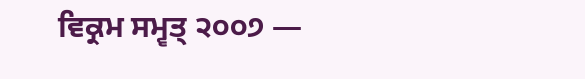ਵਿਕ੍ਰਮ ਸਮ੍ਵਤ੍ ੨੦੦੭ —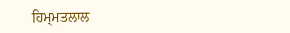ਹਿਮ੍ਮਤਲਾਲ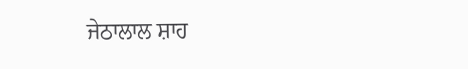ਜੇਠਾਲਾਲ ਸ਼ਾਹ